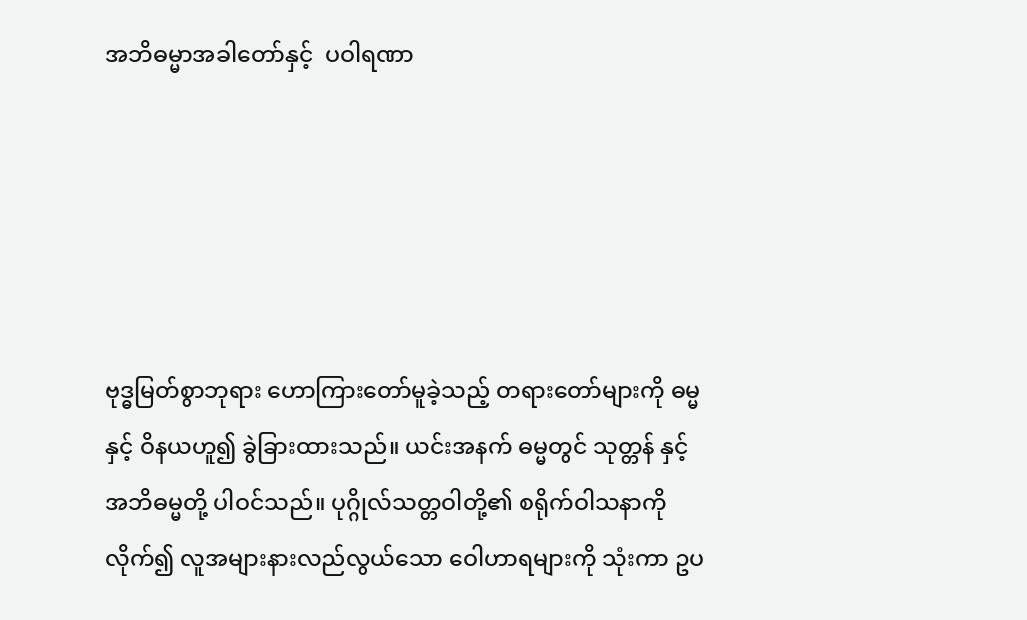အဘိဓမ္မာအခါတော်နှင့်  ပဝါရဏာ





ဗုဒ္ဓမြတ်စွာဘုရား ဟောကြားတော်မူခဲ့သည့် တရားတော်များကို ဓမ္မနှင့် ဝိနယဟူ၍ ခွဲခြားထားသည်။ ယင်းအနက် ဓမ္မတွင် သုတ္တန် နှင့် အဘိဓမ္မတို့ ပါဝင်သည်။ ပုဂ္ဂိုလ်သတ္တဝါတို့၏ စရိုက်ဝါသနာကို လိုက်၍ လူအများနားလည်လွယ်သော ဝေါဟာရများကို သုံးကာ ဥပ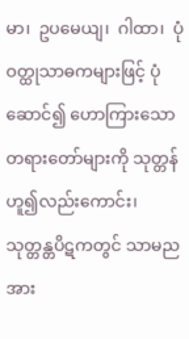မာ၊  ဥပမေယျ၊  ဂါထာ၊  ပုံဝတ္ထုသာဓကများဖြင့် ပုံဆောင်၍ ဟောကြားသော တရားတော်များကို သုတ္တန်ဟူ၍လည်းကောင်း၊ သုတ္တန္တပိဋကတွင် သာမညအား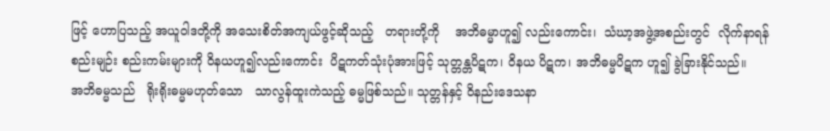ဖြင့် ဟောပြသည့် အယူဝါဒတို့ကို အသေးစိတ်အကျယ်ဖွင့်ဆိုသည့်   တရားတို့ကို    အဘိဓမ္မာဟူ၍ လည်းကောင်း၊  သံဃာ့အဖွဲ့အစည်းတွင်  လိုက်နာရန်စည်းမျဉ်း စည်းကမ်းများကို ဝိနယဟူ၍လည်းကောင်း  ပိဋကတ်သုံးပုံအားဖြင့် သုတ္တန္တပိဋက၊ ဝိနယ ပိဋက၊ အဘိဓမ္မပိဋက ဟူ၍ ခွဲခြားနိုင်သည်။
အဘိဓမ္မသည်   ရိုးရိုးဓမ္မမဟုတ်သော   သာလွန်ထူးကဲသည့် ဓမ္မဖြစ်သည်။ သုတ္တန်နှင့် ဝိနည်းဒေသနာ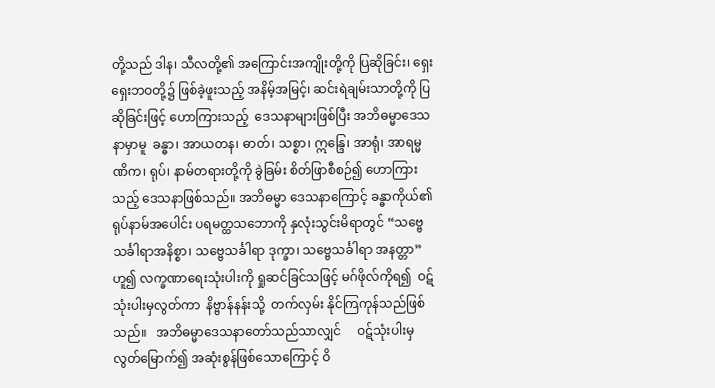တို့သည် ဒါန၊ သီလတို့၏ အကြောင်းအကျိုးတို့ကို ပြဆိုခြင်း၊ ရှေးရှေးဘဝတို့၌ ဖြစ်ခဲ့ဖူးသည့် အနိမ့်အမြင့်၊ ဆင်းရဲချမ်းသာတို့ကို ပြဆိုခြင်းဖြင့် ဟောကြားသည့်  ဒေသနာများဖြစ်ပြီး အဘိဓမ္မာဒေသနာမှာမူ  ခန္ဓာ၊ အာယတန၊ ဓာတ်၊ သစ္စာ၊ ဣန္ဒြေ၊ အာရုံ၊ အာရမ္မဏိက၊ ရုပ်၊ နာမ်တရားတို့ကို ခွဲခြမ်း စိတ်ဖြာစီစဉ်၍ ဟောကြားသည့် ဒေသနာဖြစ်သည်။ အဘိဓမ္မာ ဒေသနာကြောင့် ခန္ဓာကိုယ်၏ ရုပ်နာမ်အပေါင်း ပရမတ္ထသဘောကို နှလုံးသွင်းမိရာတွင် “သဗ္ဗေသင်္ခါရာအနိစ္စာ၊ သဗ္ဗေသင်္ခါရာ ဒုက္ခာ၊ သဗ္ဗေသင်္ခါရာ အနတ္တာ”ဟူ၍ လက္ခဏာရေးသုံးပါးကို ရှုဆင်ခြင်သဖြင့် မဂ်ဖိုလ်ကိုရ၍  ဝဋ်သုံးပါးမှလွတ်ကာ  နိဗ္ဗာန်နန်းသို့  တက်လှမ်း နိုင်ကြကုန်သည်ဖြစ်သည်။   အဘိဓမ္မာဒေသနာတော်သည်သာလျှင်     ဝဋ်သုံးပါးမှ လွတ်မြောက်၍ အဆုံးစွန်ဖြစ်သောကြောင့် ဝိ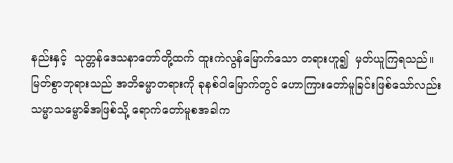နည်းနှင့်  သုတ္တန်ဒေသနာတော်တို့ထက် ထူးကဲလွန်မြောက်သော တရားဟူ၍  မှတ်ယူကြရသည်။
မြတ်စွာဘုရားသည် အဘိဓမ္မာတရားကို ခုနစ်ဝါမြောက်တွင် ဟောကြားတော်မူခြင်းဖြစ်သော်လည်း      သမ္မာသမ္ဗောဓိအဖြစ်သို့ ရောက်တော်မူစအခါက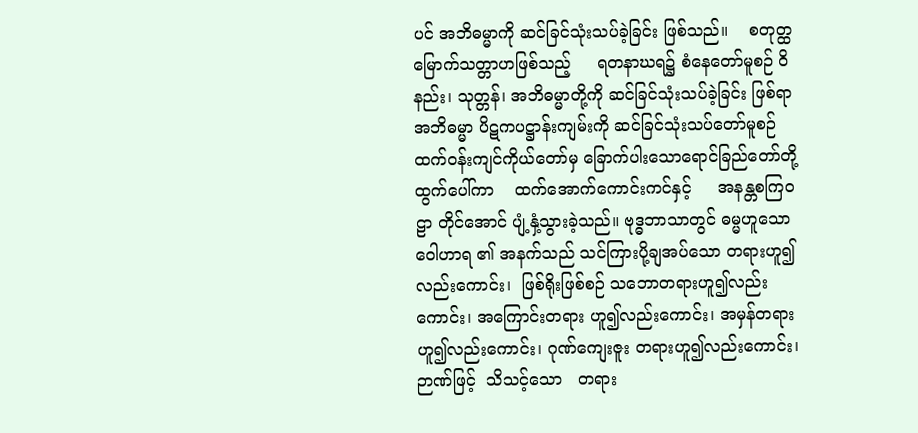ပင် အဘိဓမ္မာကို ဆင်ခြင်သုံးသပ်ခဲ့ခြင်း ဖြစ်သည်။    စတုတ္ထမြောက်သတ္တာဟဖြစ်သည့်     ရတနာဃရ၌ စံ‌နေတော်မူစဉ် ဝိနည်း၊ သုတ္တန်၊ အဘိဓမ္မာတို့ကို ဆင်ခြင်သုံးသပ်ခဲ့ခြင်း ဖြစ်ရာ အဘိဓမ္မာ ပိဋကပဋ္ဌာန်းကျမ်းကို ဆင်ခြင်သုံးသပ်တော်မူစဉ် ထက်ဝန်းကျင်ကိုယ်တော်မှ ခြောက်ပါးသောရောင်ခြည်တော်တို့  ထွက်ပေါ်ကာ    ထက်အောက်ကောင်းကင်နှင့်     အနန္တစကြဝဠာ တိုင်အောင် ပျံ့နှံ့သွားခဲ့သည်။ ဗုဒ္ဓဘာသာတွင် ဓမ္မဟူသော ဝေါဟာရ ၏ အနက်သည် သင်ကြားပို့ချအပ်သော တရားဟူ၍လည်းကောင်း၊  ဖြစ်ရိုးဖြစ်စဉ် သဘောတရားဟူ၍လည်းကောင်း၊ အကြောင်းတရား ဟူ၍လည်းကောင်း၊ အမှန်တရားဟူ၍လည်းကောင်း၊ ဂုဏ်ကျေးဇူး တရားဟူ၍လည်းကောင်း၊   ဉာဏ်ဖြင့်  သိသင့်သော   တရား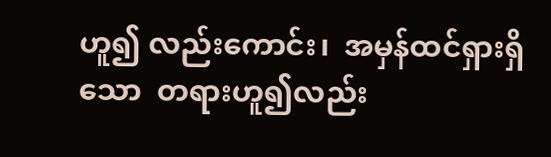ဟူ၍ လည်းကောင်း၊  အမှန်ထင်ရှားရှိသော  တရားဟူ၍လည်း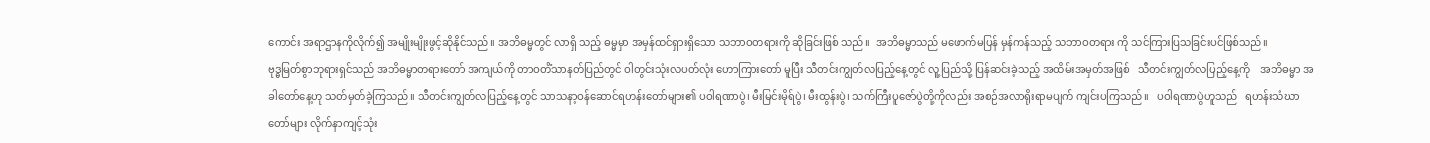ကောင်း အရာဌာနကိုလိုက်၍ အမျိုးမျိုးဖွင့်ဆိုနိုင်သည်။ အဘိဓမ္မတွင် လာရှိ သည့် ဓမ္မမှာ အမှန်ထင်ရှားရှိသော သဘာဝတရားကို ဆိုခြင်းဖြစ် သည်။  အဘိဓမ္မာသည် မဖောက်မပြန် မှန်ကန်သည့် သဘာဝတရား ကို သင်ကြားပြသခြင်းပင်ဖြစ်သည်။
ဗုဒ္ဓမြတ်စွာဘုရားရှင်သည် အဘိဓမ္မာတရားတော် အကျယ်ကို တာဝတိံသာနတ်ပြည်တွင် ဝါတွင်းသုံးလပတ်လုံး ဟောကြားတော် မူပြီး သီတင်းကျွတ်လပြည့်နေ့တွင် လူ့ပြည်သို့ ပြန်ဆင်းခဲ့သည့် အထိမ်းအမှတ်အဖြစ်   သီတင်းကျွတ်လပြည့်နေ့ကို    အဘိဓမ္မာ အခါတော်နေ့ဟု သတ်မှတ်ခဲ့ကြသည်။ သီတင်းကျွတ်လပြည့်နေ့တွင် သာသနာ့ဝန်ဆောင်ရဟန်းတော်များ၏ ပဝါရဏာပွဲ၊ မီးမြင်းမိုရ်ပွဲ၊ မီးထွန်းပွဲ၊ သက်ကြီးပူဇော်ပွဲတို့ကိုလည်း အစဉ်အလာရိုးရာမပျက် ကျင်းပကြသည်။   ပဝါရဏာပွဲဟူသည်   ရဟန်းသံဃာတော်များ လိုက်နာကျင့်သုံး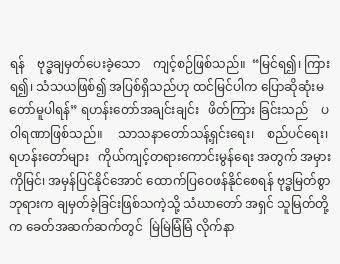ရန်    ဗုဒ္ဓချမှတ်ပေးခဲ့သော    ကျင့်စဉ်ဖြစ်သည်။  “မြင်ရ၍၊ ကြားရ၍၊ သံသယဖြစ်၍ အပြစ်ရှိသည်ဟု ထင်မြင်ပါက ပြောဆိုဆုံးမတော်မူပါရန်” ရဟန်းတော်အချင်းချင်း   ဖိတ်ကြား ခြင်းသည်    ပဝါရဏာဖြစ်သည်။     သာသနာတော်သန့်ရှင်းရေး၊    စည်ပင်ရေး၊   ရဟန်းတော်များ   ကိုယ်ကျင့်တရားကောင်းမွန်ရေး အတွက် အမှားကိုမြင်၊ အမှန်ပြင်နိုင်အောင် ထောက်ပြဝေဖန်နိုင်စေရန် ဗုဒ္ဓမြတ်စွာဘုရားက ချမှတ်ခဲ့ခြင်းဖြစ်သကဲ့သို့ သံဃာတော် အရှင် သူမြတ်တို့က ခေတ်အဆက်ဆက်တွင်  မြဲမြဲမြံမြံ လိုက်နာ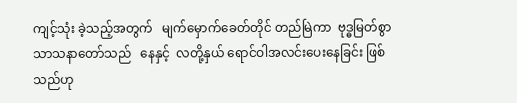ကျင့်သုံး ခဲ့သည့်အတွက်   မျက်မှောက်ခေတ်တိုင် တည်မြဲကာ  ဗုဒ္ဓမြတ်စွာ သာသနာတော်သည်   နေနှင့်  လတို့နှယ် ရောင်ဝါအလင်းပေးနေခြင်း ဖြစ်သည်ဟု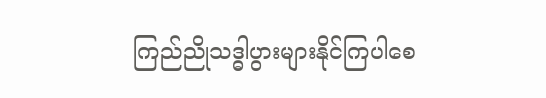ကြည်ညိုသဒ္ဓါပွားများနိုင်ကြပါစေ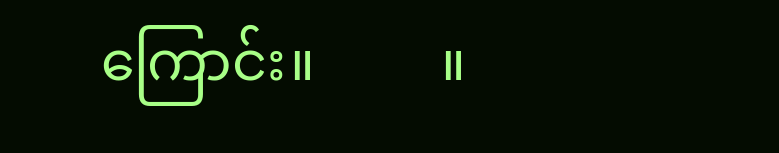ကြောင်း။         ။